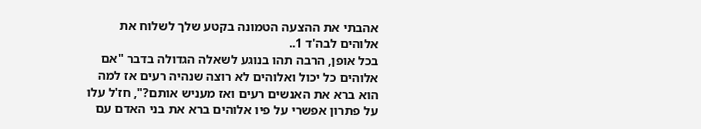אהבתי את ההצעה הטמונה בקטע שלך לשלוח את אלוהים לבה'ד 1..
בכל אופן, הרבה תהו בנוגע לשאלה הגדולה בדבר "אם אלוהים כל יכול ואלוהים לא רוצה שנהיה רעים אז למה הוא ברא את האנשים רעים ואז מעניש אותם?", חז'ל עלו על פתרון אפשרי על פיו אלוהים ברא את בני האדם עם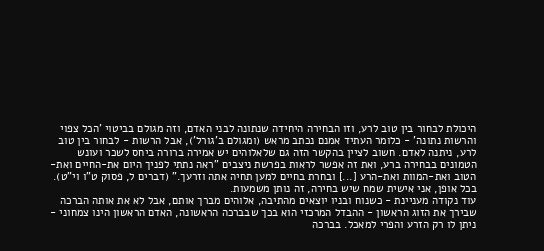היכולת לבחור בין טוב לרע, וזו הבחירה היחידה שנתונה לבני האדם, וזה מגולם בביטוי 'הכל צפוי והרשות נתונה' - כלומר העתיד אמנם נכתב מראש (ומגולם ב'גורל'), אבל הרשות - לבחור בין טוב לרע, ניתנה לאדם. חשוב לציין בהקשר הזה גם שלאלוהים יש אמירה ברורה ביחס לשכר ועונש הטמונים בבחירה ברע, ואת זה אפשר לראות בפרשת ניצבים "ראה נתתי לפניך היום את-החיים ואת-הטוב ואת-המוות ואת-הרע [...] ובחרת בחיים למען תחיה אתה וזרעך." (דברים ל, פסוק ט"ו וי"ט). בכל אופן, אני אישית שמח שיש בחירה, זה נותן משמעות.
עוד נקודה מעניינת - כשנוח ובניו יוצאים מהתיבה, אלוהים מברך אותם, אבל לא את אותה הברכה שבירך את הזוג הראשון - ההבדל המרכזי הוא בכך שבברכה הראשונה, האדם הראשון הינו צמחוני - ניתן לו רק הזרע והפרי למאכל. בברכה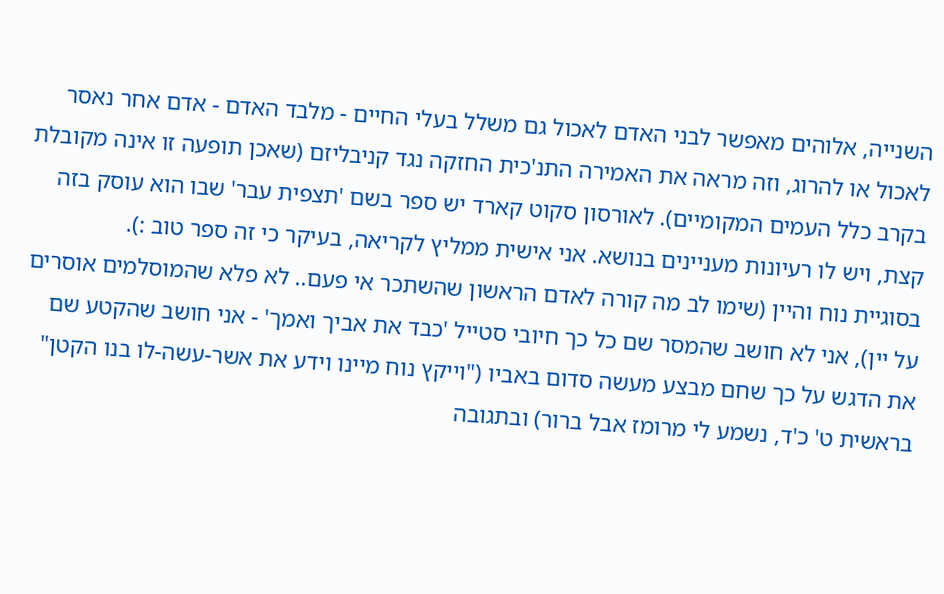השנייה, אלוהים מאפשר לבני האדם לאכול גם משלל בעלי החיים - מלבד האדם - אדם אחר נאסר לאכול או להרוג, וזה מראה את האמירה התנ'כית החזקה נגד קניבליזם (שאכן תופעה זו אינה מקובלת בקרב כלל העמים המקומיים). לאורסון סקוט קארד יש ספר בשם 'תצפית עבר' שבו הוא עוסק בזה קצת, ויש לו רעיונות מעניינים בנושא. אני אישית ממליץ לקריאה, בעיקר כי זה ספר טוב :).
בסוגיית נוח והיין (שימו לב מה קורה לאדם הראשון שהשתכר אי פעם.. לא פלא שהמוסלמים אוסרים על יין), אני לא חושב שהמסר שם כל כך חיובי סטייל 'כבד את אביך ואמך' - אני חושב שהקטע שם את הדגש על כך שחם מבצע מעשה סדום באביו ("וייקץ נוח מיינו וידע את אשר-עשה-לו בנו הקטן" בראשית ט' כ'ד, נשמע לי מרומז אבל ברור) ובתגובה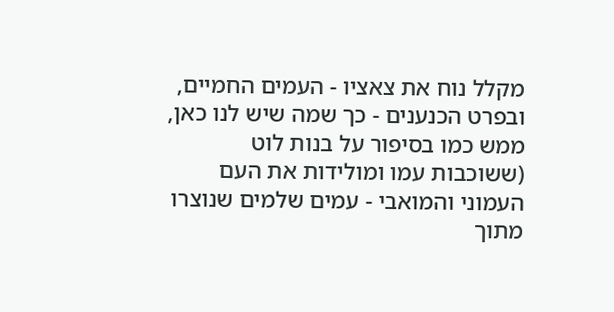מקלל נוח את צאציו - העמים החמיים, ובפרט הכנענים - כך שמה שיש לנו כאן, ממש כמו בסיפור על בנות לוט (ששוכבות עמו ומולידות את העם העמוני והמואבי - עמים שלמים שנוצרו מתוך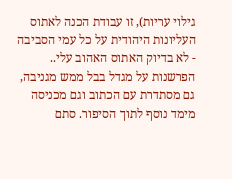גילוי עריות), זו עבודת הכנה לאתוס העליונות היהודית על כל עמי הסביבה - לא בדיוק האתוס האהוב עלי..
הפרשנות על מגדל בבל ממש מגניבה, גם מסתדרת עם הכתוב וגם מכניסה מימד נוסף לתוך הסיפור. סתם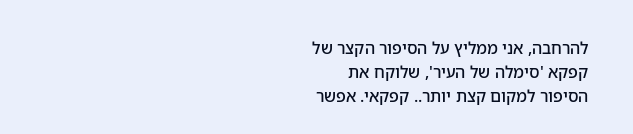להרחבה, אני ממליץ על הסיפור הקצר של קפקא 'סימלה של העיר', שלוקח את הסיפור למקום קצת יותר.. קפקאי. אפשר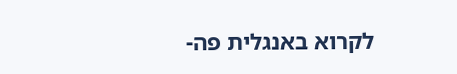לקרוא באנגלית פה-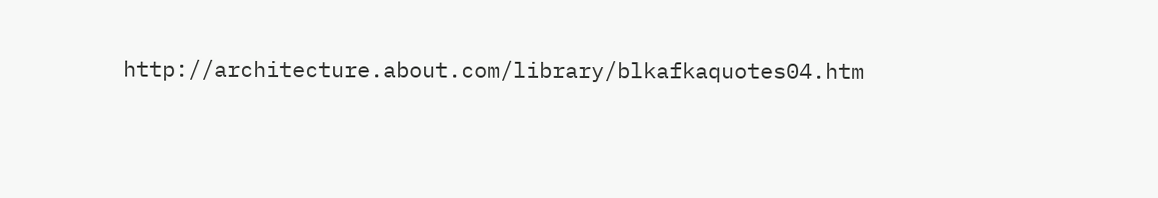http://architecture.about.com/library/blkafkaquotes04.htm